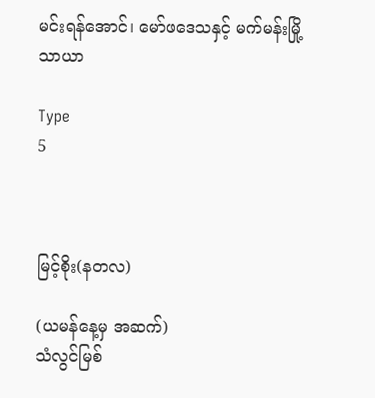မင်းရန်အောင်၊ မော်ဖဒေသနှင့် မက်မန်းမြို့သာယာ

Type
5



မြင့်စိုး(နတလ)

(ယမန်နေ့မှ အဆက်)
သံလွင်မြစ်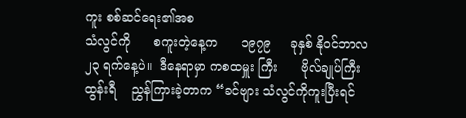ကူး စစ်ဆင်ရေး၏အစ
သံလွင်ကို      စကူးတဲ့နေ့က      ၁၉၇၉     ခုနှစ် နိုဝင်ဘာလ ၂၃ ရက်နေ့ပဲ။  ဒီနေရာမှာ ကစထမှူး ကြီး      ဗိုလ်ချုပ်ကြီးထွန်းရီ    ညွှန်ကြားခဲ့တာက “ခင်ဗျား သံလွင်ကိုကူးပြီးရင်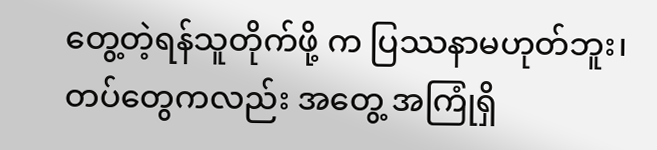တွေ့တဲ့ရန်သူတိုက်ဖို့ က ပြဿနာမဟုတ်ဘူး၊ တပ်တွေကလည်း အတွေ့ အကြုံရှိ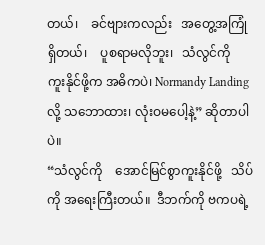တယ်၊    ခင်ဗျားကလည်း   အတွေ့အကြုံ ရှိတယ်၊    ပူစရာမလိုဘူး၊   သံလွင်ကို  ကူးနိုင်ဖို့က အဓိကပဲ၊ Normandy Landing လို့ သဘောထား၊ လုံးဝမပေါ့နဲ့” ဆိုတာပါပဲ။
“သံလွင်ကို    အောင်မြင်စွာကူးနိုင်ဖို့   သိပ်ကို အရေးကြီးတယ်။  ဒီဘက်ကို ဗကပရဲ့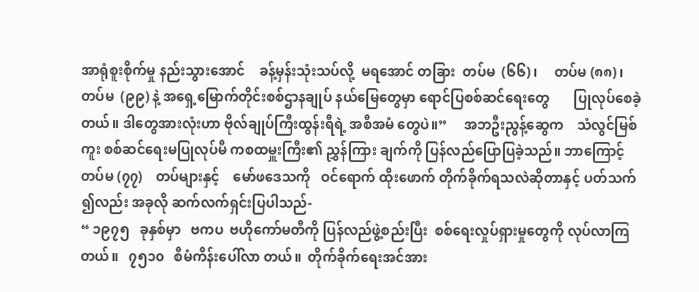အာရုံစူးစိုက်မှု နည်းသွားအောင်    ခန့်မှန်းသုံးသပ်လို့  မရအောင် တခြား  တပ်မ  (၆၆)၊     တပ်မ (၈၈)၊ တပ်မ  (၉၉) နဲ့ အရှေ့မြောက်တိုင်းစစ်ဌာနချုပ် နယ်မြေတွေမှာ ရောင်ပြစစ်ဆင်ရေးတွေ       ပြုလုပ်စေခဲ့တယ်။ ဒါတွေအားလုံးဟာ ဗိုလ်ချုပ်ကြီးထွန်းရီရဲ့ အစီအမံ တွေပဲ။”     အဘဦးညွန့်ဆွေက    သံလွင်မြစ်ကူး စစ်ဆင်ရေးမပြုလုပ်မီ ကစထမှူးကြီး၏ ညွှန်ကြား ချက်ကို ပြန်လည်ပြောပြခဲ့သည်။ ဘာကြောင့် တပ်မ (၇၇)    တပ်များနှင့်    မော်ဖဒေသကို   ဝင်ရောက် ထိုးဖောက် တိုက်ခိုက်ရသလဲဆိုတာနှင့် ပတ်သက် ၍လည်း အခုလို ဆက်လက်ရှင်းပြပါသည်-
“ ၁၉၇၅   ခုနှစ်မှာ   ဗကပ  ဗဟိုကော်မတီကို ပြန်လည်ဖွဲ့စည်းပြီး  စစ်ရေးလှုပ်ရှားမှုတွေကို လုပ်လာကြတယ်။   ၇၅၁၀   စီမံကိန်းပေါ်လာ တယ်။  တိုက်ခိုက်ရေးအင်အား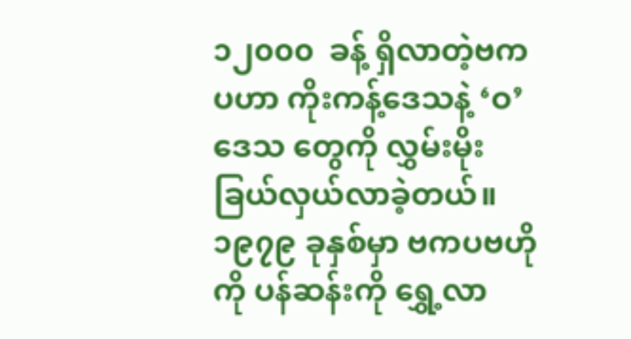၁၂၀၀၀  ခန့် ရှိလာတဲ့ဗကပဟာ ကိုးကန့်ဒေသနဲ့ ‘ဝ’ ဒေသ တွေကို လွှမ်းမိုးခြယ်လှယ်လာခဲ့တယ်။ ၁၉၇၉ ခုနှစ်မှာ ဗကပဗဟိုကို ပန်ဆန်းကို ရွှေ့လာ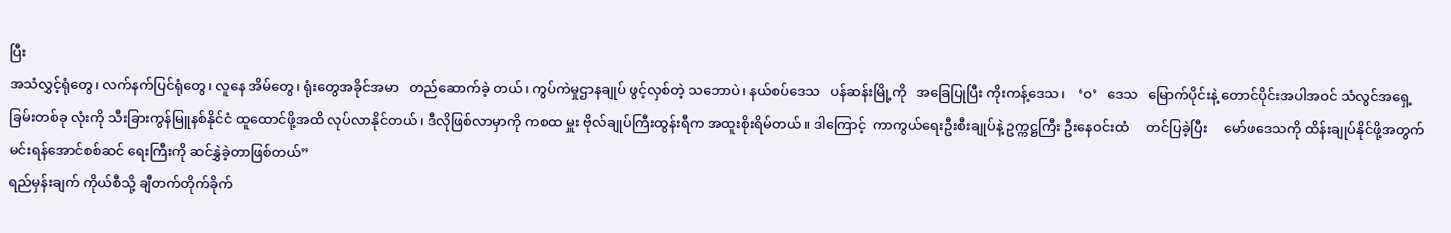ပြီး
အသံလွှင့်ရုံတွေ၊ လက်နက်ပြင်ရုံတွေ၊ လူနေ အိမ်တွေ၊ ရုံးတွေအခိုင်အမာ   တည်ဆောက်ခဲ့ တယ်၊ ကွပ်ကဲမှုဌာနချုပ် ဖွင့်လှစ်တဲ့ သဘောပဲ၊ နယ်စပ်ဒေသ   ပန်ဆန်းမြို့ကို   အခြေပြုပြီး ကိုးကန့်ဒေသ၊    ‘ဝ’   ဒေသ   မြောက်ပိုင်းနဲ့ တောင်ပိုင်းအပါအဝင် သံလွင်အရှေ့ခြမ်းတစ်ခု လုံးကို သီးခြားကွန်မြူနစ်နိုင်ငံ ထူထောင်ဖို့အထိ လုပ်လာနိုင်တယ်၊ ဒီလိုဖြစ်လာမှာကို ကစထ မှူး ဗိုလ်ချုပ်ကြီးထွန်းရီက အထူးစိုးရိမ်တယ်။ ဒါကြောင့်  ကာကွယ်ရေးဦးစီးချုပ်နဲ့ ဥက္ကဋ္ဌကြီး ဦးနေဝင်းထံ     တင်ပြခဲ့ပြီး     မော်ဖဒေသကို ထိန်းချုပ်နိုင်ဖို့အတွက် မင်းရန်အောင်စစ်ဆင် ရေးကြီးကို ဆင်နွှဲခဲ့တာဖြစ်တယ်”
ရည်မှန်းချက် ကိုယ်စီသို့ ချီတက်တိုက်ခိုက်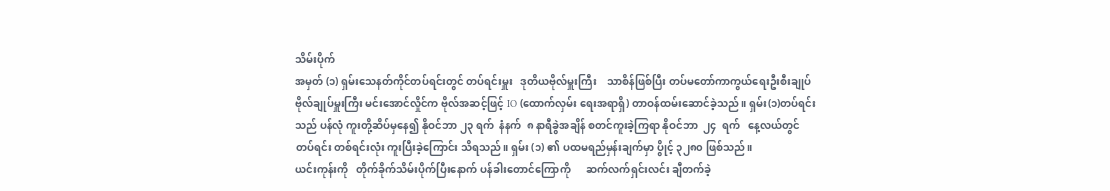သိမ်းပိုက်
အမှတ် (၁) ရှမ်းသေနတ်ကိုင်တပ်ရင်းတွင် တပ်ရင်းမှူး   ဒုတိယဗိုလ်မှူးကြီး    သာစိန်ဖြစ်ပြီး တပ်မတော်ကာကွယ်ရေးဦးစီးချုပ်  ဗိုလ်ချုပ်မှူးကြီး မင်းအောင်လှိုင်က ဗိုလ်အဆင့်ဖြင့် IO (ထောက်လှမ်း ရေးအရာရှိ) တာဝန်ထမ်းဆောင်ခဲ့သည်။ ရှမ်း(၁)တပ်ရင်းသည် ပန်လုံ ကူးတို့ဆိပ်မှနေ၍ နိုဝင်ဘာ ၂၃ ရက်  နံနက်  ၈ နာရီခွဲအချိန် စတင်ကူးခဲ့ကြရာ နိုဝင်ဘာ  ၂၄  ရက်   နေ့လယ်တွင်     တပ်ရင်း တစ်ရင်းလုံး ကူးပြီးခဲ့ကြောင်း သိရသည်။ ရှမ်း (၁) ၏ ပထမရည်မှန်းချက်မှာ ပွိုင့် ၃၂၈၀ ဖြစ်သည်။
ယင်းကုန်းကို   တိုက်ခိုက်သိမ်းပိုက်ပြီးနောက် ပန်ခါးတောင်ကြောကို      ဆက်လက်ရှင်းလင်း ချီတက်ခဲ့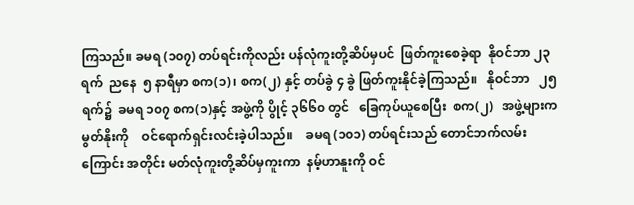ကြသည်။ ခမရ (၁၀၇) တပ်ရင်းကိုလည်း ပန်လုံကူးတို့ဆိပ်မှပင်  ဖြတ်ကူးစေခဲ့ရာ  နိုဝင်ဘာ ၂၃ ရက်  ညနေ  ၅ နာရီမှာ စက(၁)၊ စက(၂) နှင့် တပ်ခွဲ ၄ ခွဲ ဖြတ်ကူးနိုင်ခဲ့ကြသည်။   နိုဝင်ဘာ   ၂၅ ရက်၌  ခမရ ၁၀၇ စက(၁)နှင့် အဖွဲ့ကို ပွိုင့် ၃၆၆၀ တွင်   ခြေကုပ်ယူစေပြီး  စက(၂)   အဖွဲ့များက မွတ်နိုးကို    ဝင်ရောက်ရှင်းလင်းခဲ့ပါသည်။    ခမရ (၁၀၁) တပ်ရင်းသည် တောင်ဘက်လမ်းကြောင်း အတိုင်း မတ်လုံကူးတို့ဆိပ်မှကူးကာ  နမ့်ဟာနူးကို ဝင်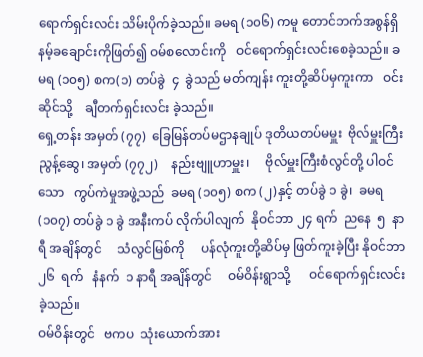ရောက်ရှင်းလင်း သိမ်းပိုက်ခဲ့သည်။ ခမရ (၁၀၆) ကမူ တောင်ဘက်အစွန်ရှိ နမ့်ခချောင်းကိုဖြတ်၍ ဝမ်စလောင်းကို   ဝင်ရောက်ရှင်းလင်းစေခဲ့သည်။ ခမရ (၁၀၅) စက(၁) တပ်ခွဲ  ၄  ခွဲသည် မတ်ကျန်း ကူးတို့ဆိပ်မှကူးကာ   ဝင်းဆိုင်သို့    ချီတက်ရှင်းလင်း ခဲ့သည်။
ရှေ့တန်း အမှတ် (၇၇)  ခြေမြန်တပ်မဌာနချုပ် ဒုတိယတပ်မမှူး  ဗိုလ်မှူးကြီးညွန့်ဆွေ၊ အမှတ် (၇၇၂)    နည်းဗျူဟာမှူး၊     ဗိုလ်မှူးကြီးစံလွင်တို့ ပါဝင်သော   ကွပ်ကဲမှုအဖွဲ့သည်  ခမရ (၁၀၅) စက (၂)နှင့် တပ်ခွဲ ၁ ခွဲ၊  ခမရ (၁၀၇) တပ်ခွဲ ၁ ခွဲ အနီးကပ် လိုက်ပါလျက်  နိုဝင်ဘာ ၂၄ ရက်  ညနေ  ၅  နာရီ အချိန်တွင်     သံလွင်မြစ်ကို     ပန်လုံကူးတို့ဆိပ်မှ ဖြတ်ကူးခဲ့ပြီး နိုဝင်ဘာ  ၂၆  ရက်   နံနက်  ၁ နာရီ အချိန်တွင်     ဝမ်ဝိန်းရွာသို့      ဝင်ရောက်ရှင်းလင်း ခဲ့သည်။
ဝမ်ဝိန်းတွင်   ဗကပ  သုံးယောက်အား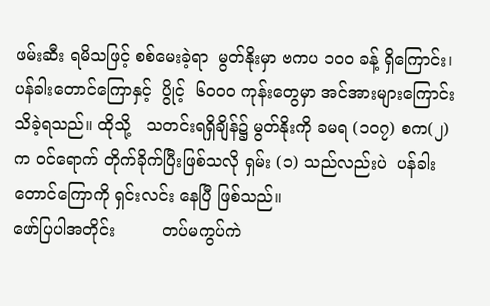ဖမ်းဆီး ရမိသဖြင့် စစ်မေးခဲ့ရာ  မွတ်နိုးမှာ ဗကပ ၁၀၀ ခန့် ရှိကြောင်း၊ ပန်ခါးတောင်ကြောနှင့်  ပွိုင့်  ၆၀၀၀ ကုန်းတွေမှာ အင်အားများကြောင်း   သိခဲ့ရသည်။ ထိုသို့   သတင်းရရှိချိန်၌ မွတ်နိုးကို ခမရ (၁၀၇) စက(၂) က ဝင်ရောက် တိုက်ခိုက်ပြီးဖြစ်သလို ရှမ်း (၁) သည်လည်းပဲ  ပန်ခါးတောင်ကြောကို ရှင်းလင်း နေပြီ ဖြစ်သည်။
ဖော်ပြပါအတိုင်း         တပ်မကွပ်ကဲ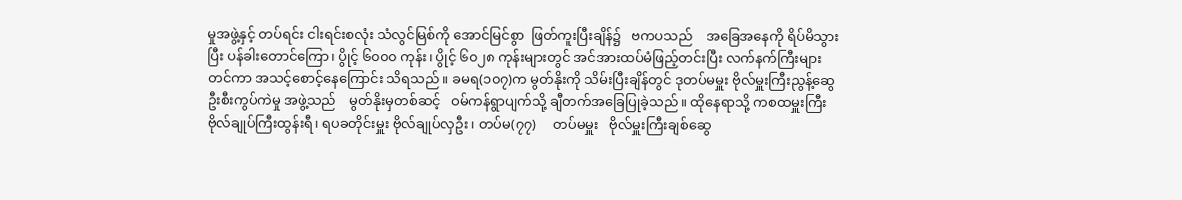မှုအဖွဲ့နှင့် တပ်ရင်း ငါးရင်းစလုံး သံလွင်မြစ်ကို အောင်မြင်စွာ  ဖြတ်ကူးပြီးချိန်၌   ဗကပသည်    အခြေအနေကို ရိပ်မိသွားပြီး ပန်ခါးတောင်ကြော၊ ပွိုင့် ၆၀၀၀ ကုန်း၊ ပွိုင့် ၆၀၂၈ ကုန်းများတွင် အင်အားထပ်မံဖြည့်တင်းပြီး လက်နက်ကြီးများ တင်ကာ အသင့်စောင့်နေကြောင်း သိရသည်။ ခမရ(၁၀၇)က မွတ်နိုးကို သိမ်းပြီးချိန်တွင် ဒုတပ်မမှူး ဗိုလ်မှူးကြီးညွန့်ဆွေ ဦးစီးကွပ်ကဲမှု အဖွဲ့သည်    မွတ်နိုးမှတစ်ဆင့်   ဝမ်ကန်ရွာပျက်သို့ ချီတက်အခြေပြုခဲ့သည်။ ထိုနေရာသို့ ကစထမှူးကြီး ဗိုလ်ချုပ်ကြီးထွန်းရီ၊ ရပခတိုင်းမှူး ဗိုလ်ချုပ်လှဦး၊ တပ်မ(၇၇)     တပ်မမှူး   ဗိုလ်မှူးကြီးချစ်ဆွေ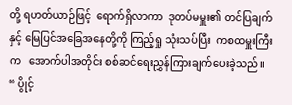တို့ ရဟတ်ယာဉ်ဖြင့်  ရောက်ရှိလာကာ  ဒုတပ်မမှူး၏ တင်ပြချက်နှင့် မြေပြင်အခြေအနေတို့ကို ကြည့်ရှု သုံးသပ်ပြီး  ကစထမှူးကြီးက   အောက်ပါအတိုင်း စစ်ဆင်ရေးညွှန်ကြားချက်ပေးခဲ့သည်။
“ ပွိုင့်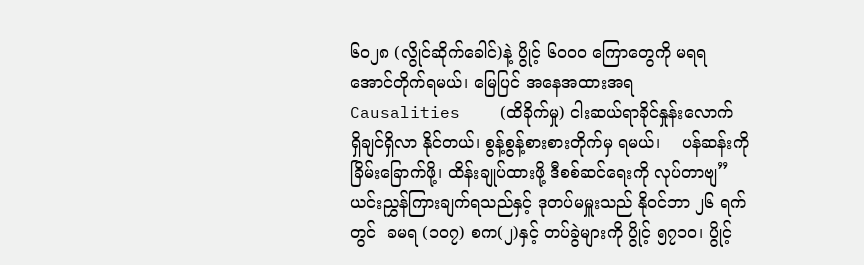၆၀၂၈ (လွိုင်ဆိုက်ခေါင်)နဲ့ ပွိုင့် ၆၀၀၀ ကြောတွေကို မရရအောင်တိုက်ရမယ်၊ မြေပြင် အနေအထားအရ    Causalities    (ထိခိုက်မှု) ငါးဆယ်ရာခိုင်နှုန်းလောက်          ရှိချင်ရှိလာ နိုင်တယ်၊ စွန့်စွန့်စားစားတိုက်မှ ရမယ်၊    ပန်ဆန်းကို ခြိမ်းခြောက်ဖို့၊ ထိန်းချုပ်ထားဖို့ ဒီစစ်ဆင်ရေးကို လုပ်တာဗျ”
ယင်းညွှန်ကြားချက်ရသည်နှင့် ဒုတပ်မမှူးသည် နိုဝင်ဘာ ၂၆ ရက်တွင်  ခမရ (၁၀၇) စက(၂)နှင့် တပ်ခွဲများကို ပွိုင့် ၅၇၁၀၊ ပွိုင့်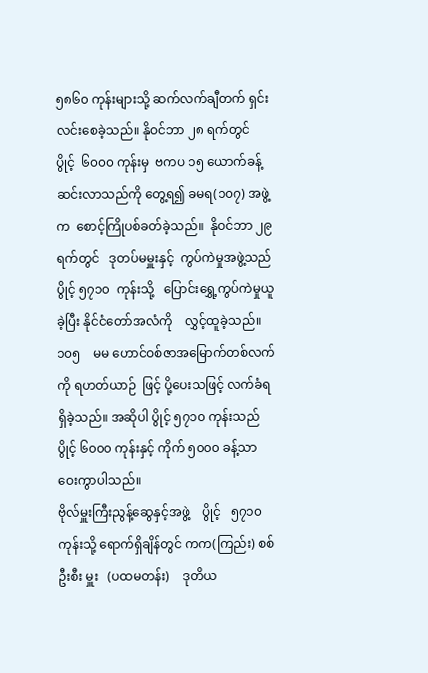၅၈၆၀ ကုန်းများသို့ ဆက်လက်ချီတက် ရှင်းလင်းစေခဲ့သည်။ နိုဝင်ဘာ ၂၈ ရက်တွင်   ပွိုင့်  ၆၀၀၀ ကုန်းမှ  ဗကပ ၁၅ ယောက်ခန့် ဆင်းလာသည်ကို တွေ့ရ၍ ခမရ(၁၀၇) အဖွဲ့က  စောင့်ကြိုပစ်ခတ်ခဲ့သည်။  နိုဝင်ဘာ ၂၉ ရက်တွင်   ဒုတပ်မမှူးနှင့်  ကွပ်ကဲမှုအဖွဲ့သည် ပွိုင့် ၅၇၁၀  ကုန်းသို့   ပြောင်းရွှေ့ကွပ်ကဲမှုယူခဲ့ပြီး နိုင်ငံတော်အလံကို    လွှင့်ထူခဲ့သည်။  ၁၀၅    မမ ဟောင်ဝစ်ဇာအမြောက်တစ်လက်ကို ရဟတ်ယာဉ်  ဖြင့် ပို့ပေးသဖြင့် လက်ခံရရှိခဲ့သည်။ အဆိုပါ ပွိုင့် ၅၇၁၀ ကုန်းသည် ပွိုင့် ၆၀၀၀ ကုန်းနှင့် ကိုက် ၅၀၀၀ ခန့်သာ ဝေးကွာပါသည်။
ဗိုလ်မှူးကြီးညွန့်ဆွေနှင့်အဖွဲ့    ပွိုင့်   ၅၇၁၀ ကုန်းသို့ ရောက်ရှိချိန်တွင် ကက(ကြည်း) စစ်ဦးစီး မှူး   (ပထမတန်း)    ဒုတိယ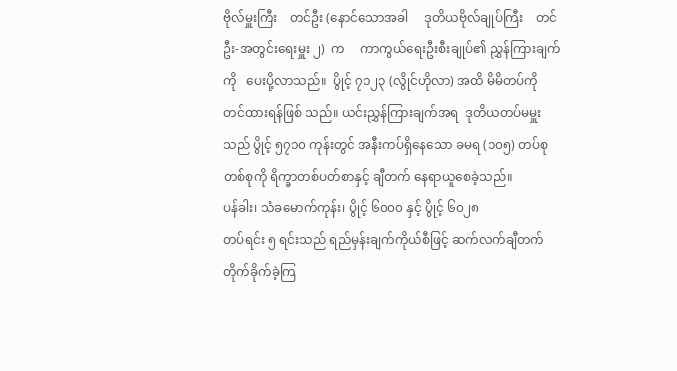ဗိုလ်မှူးကြီး    တင်ဦး (နောင်သောအခါ     ဒုတိယဗိုလ်ချုပ်ကြီး    တင်ဦး-အတွင်းရေးမှူး ၂)  က     ကာကွယ်ရေးဦးစီးချုပ်၏ ညွှန်ကြားချက်ကို   ပေးပို့လာသည်။  ပွိုင့် ၇၁၂၃ (လွိုင်ဟိုလာ) အထိ မိမိတပ်ကို    တင်ထားရန်ဖြစ် သည်။ ယင်းညွှန်ကြားချက်အရ  ဒုတိယတပ်မမှူး သည် ပွိုင့် ၅၇၁၀ ကုန်းတွင် အနီးကပ်ရှိနေသော ခမရ (၁၀၅) တပ်စုတစ်စုကို ရိက္ခာတစ်ပတ်စာနှင့် ချီတက် နေရာယူစေခဲ့သည်။
ပန်ခါး၊ သံခမောက်ကုန်း၊ ပွိုင့် ၆၀၀၀ နှင့် ပွိုင့် ၆၀၂၈
တပ်ရင်း ၅ ရင်းသည် ရည်မှန်းချက်ကိုယ်စီဖြင့် ဆက်လက်ချီတက်တိုက်ခိုက်ခဲ့ကြ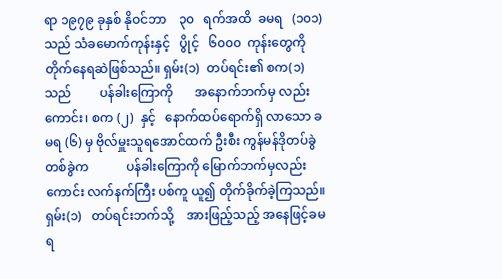ရာ ၁၉၇၉ ခုနှစ် နိုဝင်ဘာ    ၃၀   ရက်အထိ  ခမရ   (၁၀၁) သည် သံခမောက်ကုန်းနှင့်   ပွိုင့်   ၆၀၀၀  ကုန်းတွေကို တိုက်နေရဆဲဖြစ်သည်။ ရှမ်း(၁)  တပ်ရင်း၏ စက(၁)သည်         ပန်ခါးကြောကို       အနောက်ဘက်မှ လည်းကောင်း၊ စက (၂)  နှင့်   နောက်ထပ်ရောက်ရှိ လာသော ခမရ (၆) မှ ဗိုလ်မှူးသူရအောင်ထက် ဦးစီး ကွန်မန်ဒိုတပ်ခွဲတစ်ခွဲက            ပန်ခါးကြောကို မြောက်ဘက်မှလည်းကောင်း လက်နက်ကြီး ပစ်ကူ ယူ၍ တိုက်ခိုက်ခဲ့ကြသည်။
ရှမ်း(၁)   တပ်ရင်းဘက်သို့    အားဖြည့်သည့် အနေဖြင့်ခမရ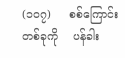(၁၀၇)     စစ်ကြောင်းတစ်ခုကို    ပန်ခါး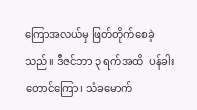ကြောအလယ်မှ ဖြတ်တိုက်စေခဲ့သည်။ ဒီဇင်ဘာ ၃ ရက်အထိ  ပန်ခါးတောင်ကြော၊ သံခမောက်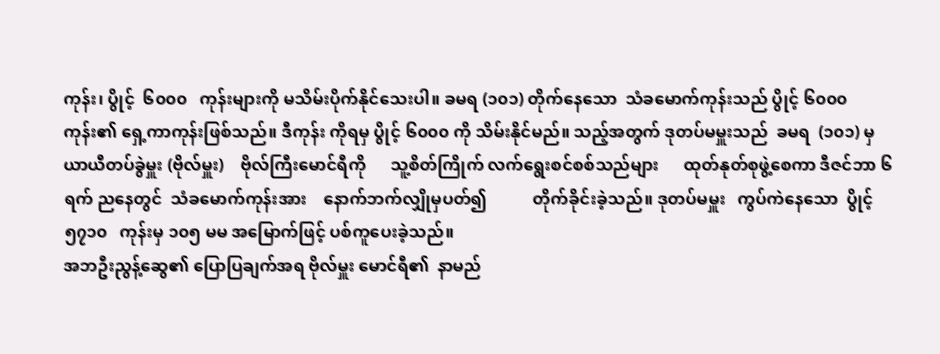ကုန်း၊ ပွိုင့်  ၆၀၀၀   ကုန်းများကို မသိမ်းပိုက်နိုင်သေးပါ။ ခမရ (၁၀၁) တိုက်နေသော  သံခမောက်ကုန်းသည် ပွိုင့် ၆၀၀၀ ကုန်း၏ ရှေ့ကာကုန်းဖြစ်သည်။ ဒီကုန်း ကိုရမှ ပွိုင့် ၆၀၀၀ ကို သိမ်းနိုင်မည်။ သည့်အတွက် ဒုတပ်မမှူးသည်  ခမရ  (၁၀၁) မှ ယာယီတပ်ခွဲမှူး (ဗိုလ်မှူး)    ဗိုလ်ကြီးမောင်ရီကို      သူ့စိတ်ကြိုက် လက်ရွေးစင်စစ်သည်များ      ထုတ်နုတ်စုဖွဲ့စေကာ ဒီဇင်ဘာ ၆ ရက် ညနေတွင်  သံခမောက်ကုန်းအား    နောက်ဘက်လျှိုမှပတ်၍           တိုက်ခိုင်းခဲ့သည်။ ဒုတပ်မမှူး   ကွပ်ကဲနေသော  ပွိုင့်  ၅၇၁၀   ကုန်းမှ ၁၀၅ မမ အမြောက်ဖြင့် ပစ်ကူပေးခဲ့သည်။
အဘဦးညွန့်ဆွေ၏ ပြောပြချက်အရ ဗိုလ်မှူး မောင်ရီ၏  နာမည်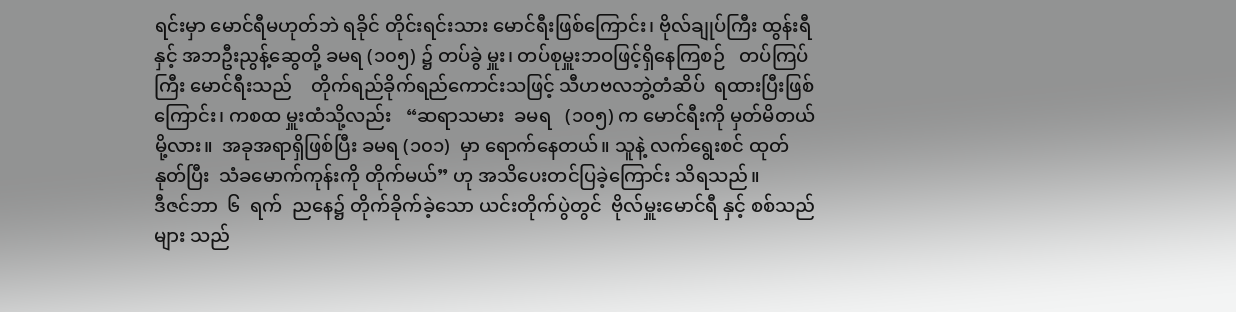ရင်းမှာ မောင်ရီမဟုတ်ဘဲ ရခိုင် တိုင်းရင်းသား မောင်ရီးဖြစ်ကြောင်း၊ ဗိုလ်ချုပ်ကြီး ထွန်းရီနှင့် အဘဦးညွန့်ဆွေတို့ ခမရ (၁၀၅) ၌ တပ်ခွဲ မှူး၊ တပ်စုမှူးဘဝဖြင့်ရှိနေကြစဉ်   တပ်ကြပ်ကြီး မောင်ရီးသည်    တိုက်ရည်ခိုက်ရည်ကောင်းသဖြင့် သီဟဗလဘွဲ့တံဆိပ်  ရထားပြီးဖြစ်ကြောင်း၊ ကစထ မှူးထံသို့လည်း   “ဆရာသမား  ခမရ   (၁၀၅) က မောင်ရီးကို မှတ်မိတယ်မို့လား။  အခုအရာရှိဖြစ်ပြီး ခမရ (၁၀၁)  မှာ ရောက်နေတယ်။ သူနဲ့ လက်ရွေးစင် ထုတ်နုတ်ပြီး  သံခမောက်ကုန်းကို တိုက်မယ်” ဟု အသိပေးတင်ပြခဲ့ကြောင်း သိရသည်။
ဒီဇင်ဘာ  ၆  ရက်  ညနေ၌ တိုက်ခိုက်ခဲ့သော ယင်းတိုက်ပွဲတွင်  ဗိုလ်မှူးမောင်ရီ နှင့် စစ်သည်များ သည်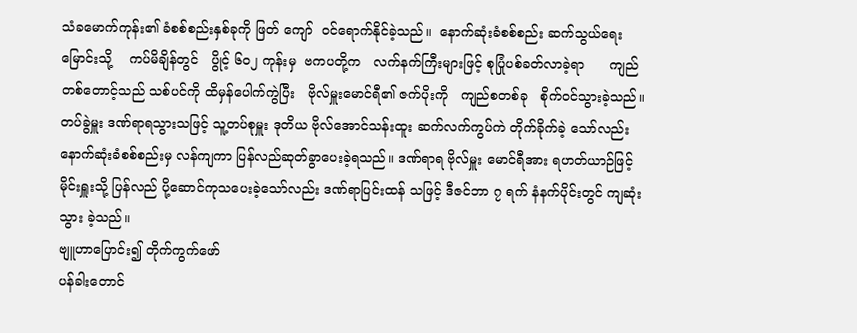သံခမောက်ကုန်း၏ ခံစစ်စည်းနှစ်ခုကို ဖြတ် ကျော်  ဝင်ရောက်နိုင်ခဲ့သည်။  နောက်ဆုံးခံစစ်စည်း ဆက်သွယ်ရေးမြောင်းသို့    ကပ်မိချိန်တွင်   ပွိုင့် ၆၀၂ ကုန်းမှ  ဗကပတို့က   လက်နက်ကြီးများဖြင့် စုပြုံပစ်ခတ်လာခဲ့ရာ      ကျည်တစ်တောင့်သည် သစ်ပင်ကို ထိမှန်ပေါက်ကွဲပြီး   ဗိုလ်မှူးမောင်ရီ၏ ဇက်ပိုးကို   ကျည်စတစ်ခု   စိုက်ဝင်သွားခဲ့သည်။ တပ်ခွဲမှူး ဒဏ်ရာရသွားသဖြင့် သူ့တပ်စုမှူး ဒုတိယ ဗိုလ်အောင်သန်းထူး ဆက်လက်ကွပ်ကဲ တိုက်ခိုက်ခဲ့ သော်လည်း နောက်ဆုံးခံစစ်စည်းမှ လန်ကျကာ ပြန်လည်ဆုတ်ခွာပေးခဲ့ရသည်။ ဒဏ်ရာရ ဗိုလ်မှူး မောင်ရီအား ရဟတ်ယာဉ်ဖြင့် မိုင်းရှူးသို့ ပြန်လည် ပို့ဆောင်ကုသပေးခဲ့သော်လည်း ဒဏ်ရာပြင်းထန် သဖြင့် ဒီဇင်ဘာ ၇ ရက် နံနက်ပိုင်းတွင် ကျဆုံးသွား ခဲ့သည်။
ဗျူဟာပြောင်း၍ တိုက်ကွက်ဖော်
ပန်ခါးတောင်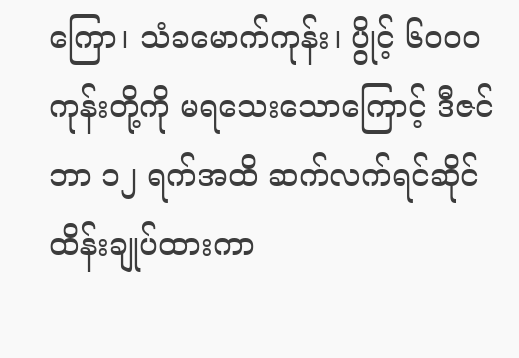ကြော၊ သံခမောက်ကုန်း၊ ပွိုင့် ၆၀၀၀  ကုန်းတို့ကို မရသေးသောကြောင့် ဒီဇင်ဘာ ၁၂ ရက်အထိ ဆက်လက်ရင်ဆိုင်ထိန်းချုပ်ထားကာ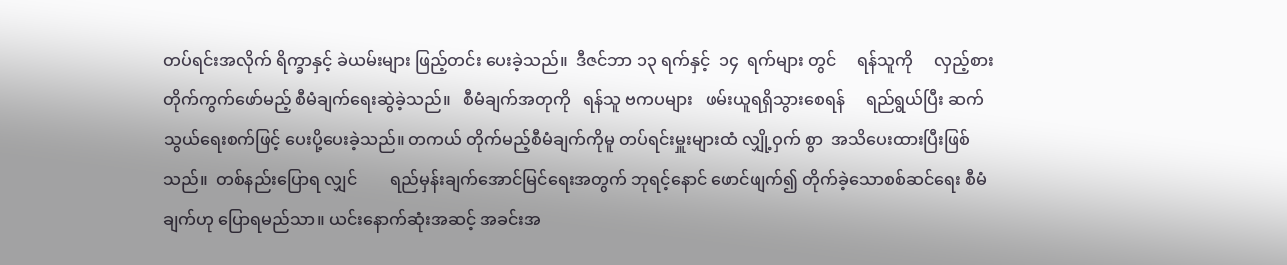တပ်ရင်းအလိုက် ရိက္ခာနှင့် ခဲယမ်းများ ဖြည့်တင်း ပေးခဲ့သည်။  ဒီဇင်ဘာ ၁၃ ရက်နှင့်  ၁၄  ရက်များ တွင်     ရန်သူကို     လှည့်စားတိုက်ကွက်ဖော်မည့် စီမံချက်ရေးဆွဲခဲ့သည်။   စီမံချက်အတုကို   ရန်သူ ဗကပများ   ဖမ်းယူရရှိသွားစေရန်     ရည်ရွယ်ပြီး ဆက်သွယ်ရေးစက်ဖြင့် ပေးပို့ပေးခဲ့သည်။ တကယ် တိုက်မည့်စီမံချက်ကိုမူ တပ်ရင်းမှူးများထံ လျှို့ဝှက် စွာ  အသိပေးထားပြီးဖြစ်သည်။  တစ်နည်းပြောရ လျှင်        ရည်မှန်းချက်အောင်မြင်ရေးအတွက် ဘုရင့်နောင် ဖောင်ဖျက်၍ တိုက်ခဲ့သောစစ်ဆင်ရေး စီမံချက်ဟု ပြောရမည်သာ။ ယင်းနောက်ဆုံးအဆင့် အခင်းအ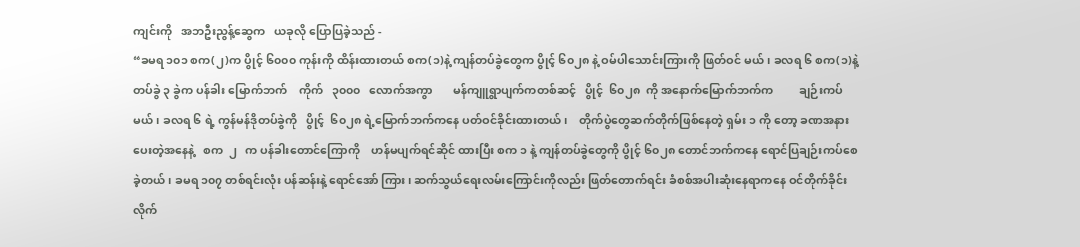ကျင်းကို   အဘဦးညွန့်ဆွေက   ယခုလို ပြောပြခဲ့သည် -
“ခမရ ၁၀၁ စက(၂)က ပွိုင့် ၆၀၀၀ ကုန်းကို ထိန်းထားတယ် စက(၁)နဲ့ ကျန်တပ်ခွဲတွေက ပွိုင့် ၆၀၂၈ နဲ့ ဝမ်ပါသောင်းကြားကို ဖြတ်ဝင် မယ်၊ ခလရ ၆ စက(၁)နဲ့ တပ်ခွဲ ၃ ခွဲက ပန်ခါး မြောက်ဘက်    ကိုက်   ၃၀၀၀   လောက်အကွာ       မန်ကျူရွာပျက်ကတစ်ဆင့်   ပွိုင့်  ၆၀၂၈  ကို အနောက်မြောက်ဘက်က         ချဉ်းကပ်မယ်၊ ခလရ ၆ ရဲ့ ကွန်မန်ဒိုတပ်ခွဲကို   ပွိုင့်  ၆၀၂၈ ရဲ့မြောက်ဘက်ကနေ ပတ်ဝင်ခိုင်းထားတယ်၊    တိုက်ပွဲတွေဆက်တိုက်ဖြစ်နေတဲ့ ရှမ်း ၁ ကို တော့ ခဏအနားပေးတဲ့အနေနဲ့   စက  ၂   က ပန်ခါးတောင်ကြောကို    ဟန်မပျက်ရင်ဆိုင် ထားပြီး စက ၁ နဲ့ ကျန်တပ်ခွဲတွေကို ပွိုင့် ၆၀၂၈ တောင်ဘက်ကနေ ရောင်ပြချဉ်းကပ်စေခဲ့တယ်၊ ခမရ ၁၀၇ တစ်ရင်းလုံး ပန်ဆန်းနဲ့ ရောင်အော် ကြား၊ ဆက်သွယ်ရေးလမ်းကြောင်းကိုလည်း ဖြတ်တောက်ရင်း ခံစစ်အပါးဆုံးနေရာကနေ ဝင်တိုက်ခိုင်းလိုက်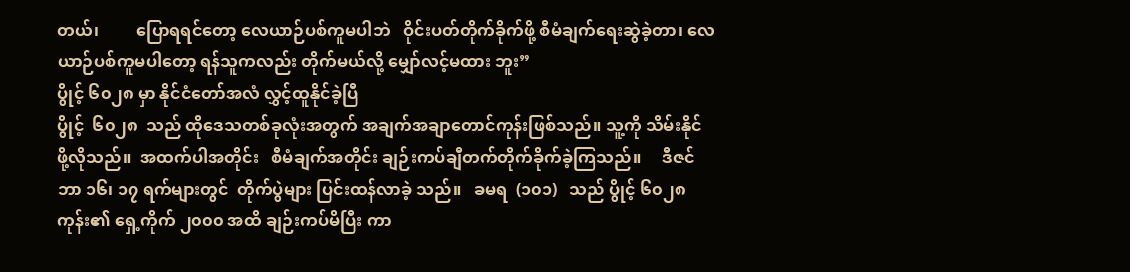တယ်၊         ပြောရရင်တော့ လေယာဉ်ပစ်ကူမပါဘဲ   ဝိုင်းပတ်တိုက်ခိုက်ဖို့ စီမံချက်ရေးဆွဲခဲ့တာ၊ လေယာဉ်ပစ်ကူမပါတော့ ရန်သူကလည်း တိုက်မယ်လို့ မျှော်လင့်မထား ဘူး”
ပွိုင့် ၆၀၂၈ မှာ နိုင်ငံတော်အလံ လွှင့်ထူနိုင်ခဲ့ပြီ
ပွိုင့်  ၆၀၂၈  သည် ထိုဒေသတစ်ခုလုံးအတွက် အချက်အချာတောင်ကုန်းဖြစ်သည်။ သူ့ကို သိမ်းနိုင် ဖို့လိုသည်။  အထက်ပါအတိုင်း   စီမံချက်အတိုင်း ချဉ်းကပ်ချီတက်တိုက်ခိုက်ခဲ့ကြသည်။     ဒီဇင်ဘာ ၁၆၊ ၁၇ ရက်များတွင်  တိုက်ပွဲများ ပြင်းထန်လာခဲ့ သည်။   ခမရ  (၁၀၁)   သည် ပွိုင့် ၆၀၂၈ ကုန်း၏ ရှေ့ကိုက် ၂၀၀၀ အထိ ချဉ်းကပ်မိပြီး ကာ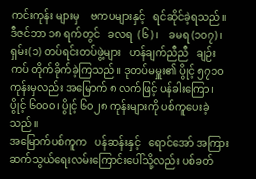ကင်းကုန်း များမှ    ဗကပများနှင့်   ရင်ဆိုင်ခဲ့ရသည်။ ဒီဇင်ဘာ ၁၈ ရက်တွင်   ခလရ  (၆)၊    ခမရ (၁၀၇)၊ ရှမ်း(၁) တပ်ရင်းတပ်ဖွဲ့များ   ဟန်ချက်ညီညီ   ချဉ်းကပ် တိုက်ခိုက်ခဲ့ကြသည်။ ဒုတပ်မမှူး၏ ပွိုင့် ၅၇၁၀ ကုန်းမှလည်း အမြောက် ၈ လက်ဖြင့် ပန်ခါးကြော၊ ပွိုင့် ၆၀၀၀၊ ပွိုင့် ၆၀၂၈ ကုန်းများကို ပစ်ကူပေးခဲ့ သည်။
အမြောက်ပစ်ကူက   ပန်ဆန်းနှင့်   ရောင်အော် အကြား ဆက်သွယ်ရေးလမ်းကြောင်းပေါ်သို့လည်း ပစ်ခတ်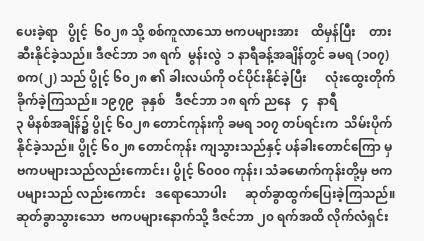ပေးခဲ့ရာ   ပွိုင့်  ၆၀၂၈ သို့ စစ်ကူလာသော ဗကပများအား    ထိမှန်ပြီး    တားဆီးနိုင်ခဲ့သည်။ ဒီဇင်ဘာ ၁၈ ရက်  မွန်းလွဲ  ၁ နာရီခန့်အချိန်တွင် ခမရ (၁၀၇) စက(၂) သည် ပွိုင့် ၆၀၂၈ ၏ ခါးလယ်ကို ဝင်ပိုင်းနိုင်ခဲ့ပြီး      လုံးထွေးတိုက်ခိုက်ခဲ့ကြသည်။ ၁၉၇၉  ခုနှစ်   ဒီဇင်ဘာ ၁၈ ရက် ညနေ   ၄   နာရီ
၃ မိနစ်အချိန်၌ ပွိုင့် ၆၀၂၈ တောင်ကုန်းကို ခမရ ၁၀၇ တပ်ရင်းက  သိမ်းပိုက်နိုင်ခဲ့သည်။ ပွိုင့် ၆၀၂၈ တောင်ကုန်း ကျသွားသည်နှင့် ပန်ခါးတောင်ကြော မှ ဗကပများသည်လည်းကောင်း၊ ပွိုင့် ၆၀၀၀ ကုန်း၊ သံခမောက်ကုန်းတို့မှ ဗကပများသည် လည်းကောင်း   ဒရောသောပါး      ဆုတ်ခွာထွက်ပြေးခဲ့ကြသည်။   ဆုတ်ခွာသွားသော  ဗကပများနောက်သို့ ဒီဇင်ဘာ ၂၀ ရက်အထိ လိုက်လံရှင်း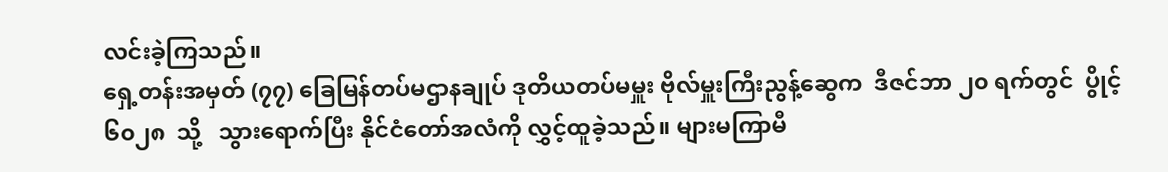လင်းခဲ့ကြသည်။
ရှေ့တန်းအမှတ် (၇၇) ခြေမြန်တပ်မဌာနချုပ် ဒုတိယတပ်မမှူး ဗိုလ်မှူးကြီးညွန့်ဆွေက  ဒီဇင်ဘာ ၂၀ ရက်တွင်  ပွိုင့်   ၆၀၂၈  သို့   သွားရောက်ပြီး နိုင်ငံတော်အလံကို လွှင့်ထူခဲ့သည်။ များမကြာမီ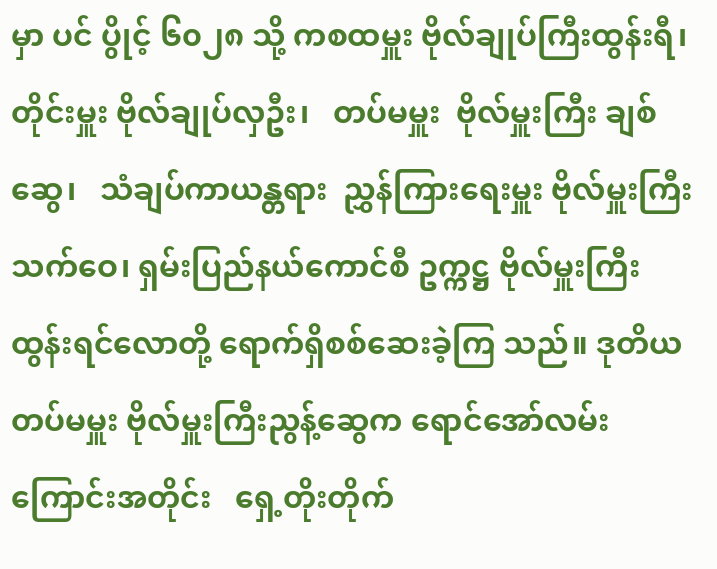မှာ ပင် ပွိုင့် ၆၀၂၈ သို့ ကစထမှူး ဗိုလ်ချုပ်ကြီးထွန်းရီ၊ တိုင်းမှူး ဗိုလ်ချုပ်လှဦး၊   တပ်မမှူး  ဗိုလ်မှူးကြီး ချစ်ဆွေ၊   သံချပ်ကာယန္တရား  ညွှန်ကြားရေးမှူး ဗိုလ်မှူးကြီး သက်ဝေ၊ ရှမ်းပြည်နယ်ကောင်စီ ဥက္ကဋ္ဌ ဗိုလ်မှူးကြီး ထွန်းရင်လောတို့ ရောက်ရှိစစ်ဆေးခဲ့ကြ သည်။ ဒုတိယတပ်မမှူး ဗိုလ်မှူးကြီးညွန့်ဆွေက ရောင်အော်လမ်းကြောင်းအတိုင်း   ရှေ့တိုးတိုက်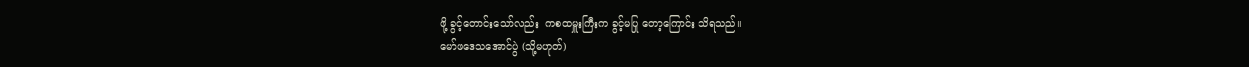ဖို့ ခွင့်တောင်းသော်လည်း  ကစထမှူးကြီးက ခွင့်မပြု တော့ကြောင်း သိရသည်။
မော်ဖဒေသအောင်ပွဲ (သို့မဟုတ်)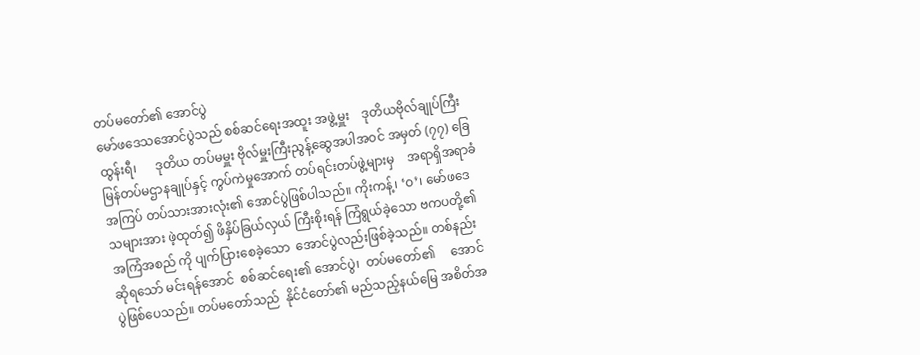တပ်မတော်၏ အောင်ပွဲ
မော်ဖဒေသအောင်ပွဲသည် စစ်ဆင်ရေးအထူး အဖွဲ့မှူး    ဒုတိယဗိုလ်ချုပ်ကြီးထွန်းရီ၊      ဒုတိယ တပ်မမှူး ဗိုလ်မှူးကြီးညွန့်ဆွေအပါအဝင် အမှတ် (၇၇) ခြေမြန်တပ်မဌာနချုပ်နှင့် ကွပ်ကဲမှုအောက် တပ်ရင်းတပ်ဖွဲ့များမှ    အရာရှိအရာခံ    အကြပ် တပ်သားအားလုံး၏ အောင်ပွဲဖြစ်ပါသည်။ ကိုးကန့်၊ ‘ဝ’၊ မော်ဖဒေသများအား ဖဲ့ထုတ်၍ ဖိနှိပ်ခြယ်လှယ် ကြီးစိုးရန် ကြံရွယ်ခဲ့သော ဗကပတို့၏ အကြံအစည် ကို ပျက်ပြားစေခဲ့သော  အောင်ပွဲလည်းဖြစ်ခဲ့သည်။ တစ်နည်းဆိုရသော် မင်းရန်အောင်  စစ်ဆင်ရေး၏ အောင်ပွဲ၊  တပ်မတော်၏     အောင်ပွဲဖြစ်ပေသည်။ တပ်မတော်သည်  နိုင်ငံတော်၏ မည်သည့်နယ်မြေ အစိတ်အ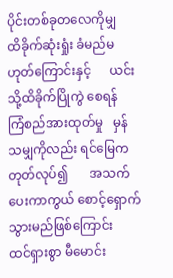ပိုင်းတစ်ခုတလေကိုမျှ      ထိခိုက်ဆုံးရှုံး ခံမည်မဟုတ်ကြောင်းနှင့်      ယင်းသို့ထိခိုက်ပြိုကွဲ စေရန်     ကြံစည်အားထုတ်မှု   မှန်သမျှကိုလည်း ရင်မြေကတုတ်လုပ်၍       အသက်ပေးကာကွယ် စောင့်ရှောက်သွားမည်ဖြစ်ကြောင်း     ထင်ရှားစွာ မီမောင်း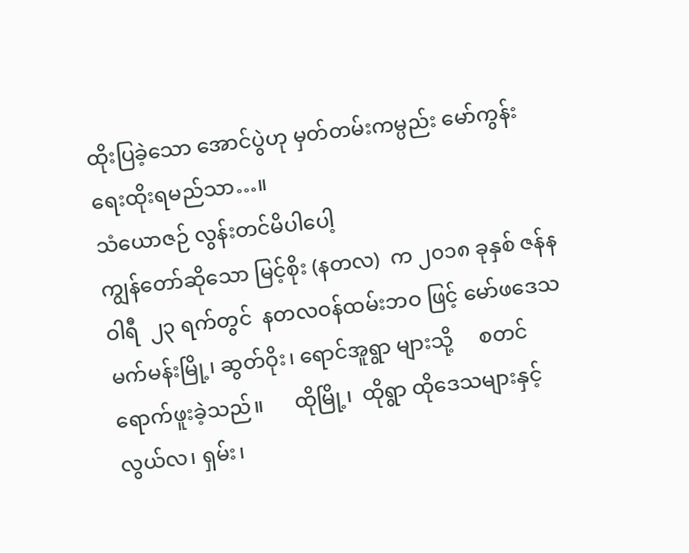ထိုးပြခဲ့သော အောင်ပွဲဟု မှတ်တမ်းကမ္ပည်း မော်ကွန်း ရေးထိုးရမည်သာ…။
သံယောဇဉ် လွန်းတင်မိပါပေါ့
ကျွန်တော်ဆိုသော မြင့်စိုး (နတလ)  က ၂၀၁၈ ခုနှစ် ဇန်နဝါရီ  ၂၃ ရက်တွင်  နတလဝန်ထမ်းဘဝ ဖြင့် မော်ဖဒေသ မက်မန်းမြို့၊ ဆွတ်ဝိုး၊ ရောင်အူရွာ များသို့     စတင်ရောက်ဖူးခဲ့သည်။      ထိုမြို့၊  ထိုရွာ ထိုဒေသများနှင့် လွယ်လ၊ ရှမ်း၊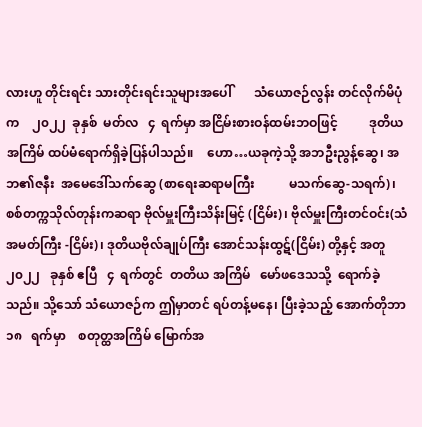လားဟူ တိုင်းရင်း သားတိုင်းရင်းသူများအပေါ်       သံယောဇဉ်လွန်း တင်လိုက်မိပုံက    ၂၀၂၂  ခုနှစ်  မတ်လ   ၄  ရက်မှာ အငြိမ်းစားဝန်ထမ်းဘဝဖြင့်          ဒုတိယအကြိမ် ထပ်မံရောက်ရှိခဲ့ပြန်ပါသည်။    ဟော…ယခုကဲ့သို့ အဘဦးညွန့်ဆွေ၊ အဘ၏ဇနီး  အမေဒေါ်သက်ဆွေ (စာရေးဆရာမကြီး           မသက်ဆွေ-သရက်)၊ စစ်တက္ကသိုလ်တုန်းကဆရာ ဗိုလ်မှူးကြီးသိန်းမြင့် (ငြိမ်း)၊ ဗိုလ်မှူးကြီးတင်ဝင်း(သံအမတ်ကြီး -ငြိမ်း)၊ ဒုတိယဗိုလ်ချုပ်ကြီး အောင်သန်းထွဋ်(ငြိမ်း) တို့နှင့် အတူ   ၂၀၂၂   ခုနှစ် ဧပြီ   ၄  ရက်တွင်  တတိယ အကြိမ်   မော်ဖဒေသသို့  ရောက်ခဲ့သည်။ သို့သော် သံယောဇဉ်က ဤမှာတင် ရပ်တန့်မနေ၊ ပြီးခဲ့သည့် အောက်တိုဘာ   ၁၈   ရက်မှာ    စတုတ္ထအကြိမ် မြောက်အ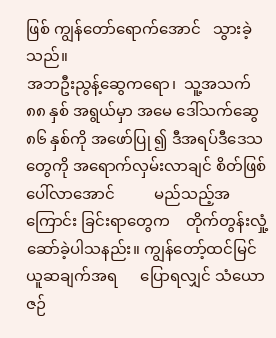ဖြစ် ကျွန်တော်ရောက်အောင်   သွားခဲ့ သည်။
အဘဦးညွန့်ဆွေကရော၊  သူ့အသက် ၈၈ နှစ် အရွယ်မှာ အမေ ဒေါ်သက်ဆွေ ၈၆ နှစ်ကို အဖော်ပြု ၍ ဒီအရပ်ဒီဒေသတွေကို အရောက်လှမ်းလာချင် စိတ်ဖြစ်ပေါ်လာအောင်          မည်သည့်အကြောင်း ခြင်းရာတွေက    တိုက်တွန်းလှုံ့ဆော်ခဲ့ပါသနည်း။ ကျွန်တော့်ထင်မြင်ယူဆချက်အရ      ပြောရလျှင် သံယောဇဉ်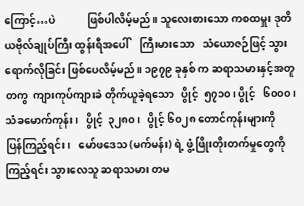ကြောင့်…ပဲ            ဖြစ်ပါလိမ့်မည်။ သူလေးစားသော ကစထမှူး ဒုတိယဗိုလ်ချုပ်ကြီး ထွန်းရီအပေါ်    ကြီးမားသော   သံယောဇဉ်ဖြင့် သွားရောက်လိုခြင်း ဖြစ်ပေလိမ့်မည်။ ၁၉၇၉ ခုနှစ် က ဆရာသမားနှင့်အတူတကွ  ကျားကုပ်ကျားခဲ တိုက်ယူခဲ့ရသော   ပွိုင့်  ၅၇၁၀၊ ပွိုင့်   ၆၀၀၀၊ သံခမောက်ကုန်း၊   ပွိုင့်  ၃၂၈၀၊   ပွိုင့် ၆၀၂၈ တောင်ကုန်းများကို    ပြန်ကြည့်ရင်း၊   မော်ဖဒေသ (မက်မန်း) ရဲ့ ဖွံ့ဖြိုးတိုးတက်မှုတွေကို ကြည့်ရင်း သွားလေသူ ဆရာသမား တမ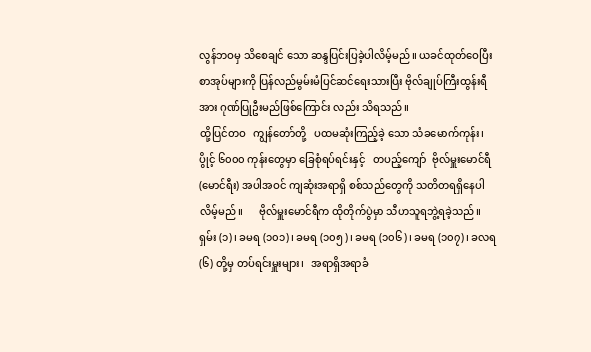လွန်ဘဝမှ သိစေချင် သော ဆန္ဒပြင်းပြခဲ့ပါလိမ့်မည်။ ယခင်ထုတ်ဝေပြီး စာအုပ်များကို ပြန်လည်မွမ်းမံပြင်ဆင်ရေးသားပြီး ဗိုလ်ချုပ်ကြီးထွန်းရီအား ဂုဏ်ပြုဦးမည်ဖြစ်ကြောင်း လည်း သိရသည်။
ထို့ပြင်တဝ   ကျွန်တော်တို့   ပထမဆုံးကြည့်ခဲ့ သော သံခမောက်ကုန်း၊ ပွိုင့် ၆၀၀၀ ကုန်းတွေမှာ ခြေစုံရပ်ရင်းနှင့်   တပည့်ကျော်  ဗိုလ်မှူးမောင်ရီ (မောင်ရီး) အပါအဝင် ကျဆုံးအရာရှိ စစ်သည်တွေကို သတိတရရှိနေပါလိမ့်မည်။      ဗိုလ်မှူးမောင်ရီက ထိုတိုက်ပွဲမှာ သီဟသူရဘွဲ့ရခဲ့သည်။ ရှမ်း (၁)၊ ခမရ (၁၀၁)၊ ခမရ (၁၀၅)၊ ခမရ (၁၀၆)၊ ခမရ (၁၀၇)၊ ခလရ (၆) တို့မှ တပ်ရင်းမှူးများ၊   အရာရှိအရာခံ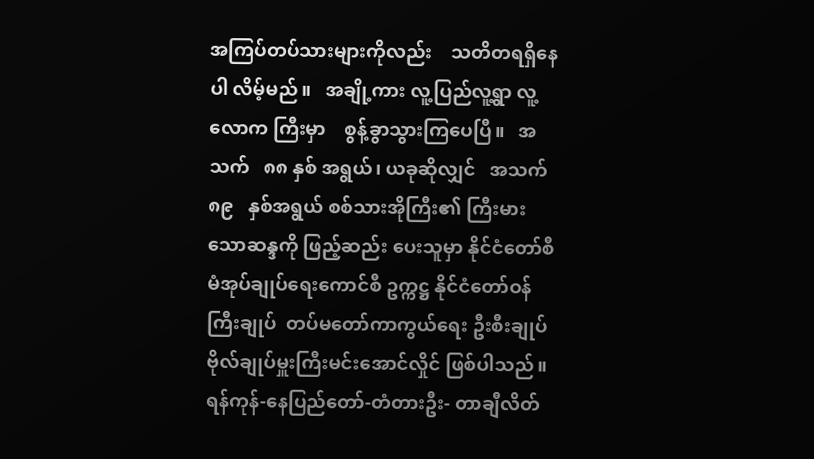အကြပ်တပ်သားများကိုလည်း    သတိတရရှိနေပါ လိမ့်မည်။   အချို့ကား လူ့ပြည်လူ့ရွာ လူ့လောက ကြီးမှာ    စွန့်ခွာသွားကြပေပြီ။   အသက်   ၈၈ နှစ် အရွယ်၊ ယခုဆိုလျှင်   အသက်   ၈၉   နှစ်အရွယ် စစ်သားအိုကြီး၏ ကြီးမားသောဆန္ဒကို ဖြည့်ဆည်း ပေးသူမှာ နိုင်ငံတော်စီမံအုပ်ချုပ်ရေးကောင်စီ ဥက္ကဋ္ဌ နိုင်ငံတော်ဝန်ကြီးချုပ်  တပ်မတော်ကာကွယ်ရေး ဦးစီးချုပ် ဗိုလ်ချုပ်မှူးကြီးမင်းအောင်လှိုင် ဖြစ်ပါသည်။
ရန်ကုန်-နေပြည်တော်-တံတားဦး- တာချီလိတ်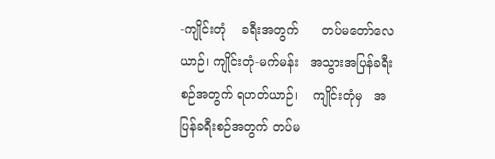-ကျိုင်းတုံ    ခရီးအတွက်      တပ်မတော်လေယာဉ်၊ ကျိုင်းတုံ-မက်မန်း   အသွားအပြန်ခရီးစဉ်အတွက် ရဟတ်ယာဉ်၊    ကျိုင်းတုံမှ   အပြန်ခရီးစဉ်အတွက် တပ်မ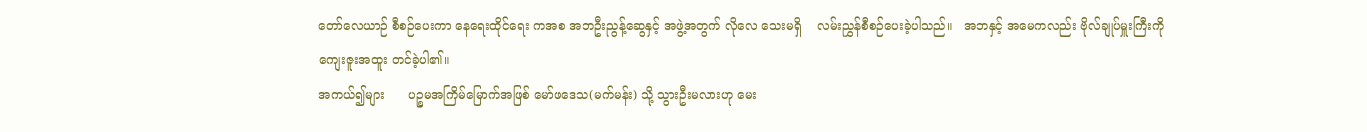တော်လေယာဉ် စီစဉ်ပေးကာ နေရေးထိုင်ရေး ကအစ အဘဦးညွန့်ဆွေနှင့် အဖွဲ့အတွက် လိုလေ သေးမရှိ    လမ်းညွှန်စီစဉ်ပေးခဲ့ပါသည်။   အဘနှင့် အမေကလည်း ဗိုလ်ချုပ်မှူးကြီးကို ကျေးဇူးအထူး တင်ခဲ့ပါ၏။
အကယ်၍များ      ပဉ္စမအကြိမ်မြောက်အဖြစ် မော်ဖဒေသ(မက်မန်း) သို့ သွားဦးမလားဟု မေး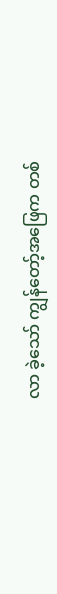လာ ခဲ့သော် ကျွန်တော့်အဖြေက တစ်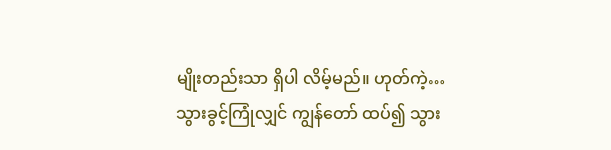မျိုးတည်းသာ ရှိပါ လိမ့်မည်။ ဟုတ်ကဲ့…သွားခွင့်ကြုံလျှင် ကျွန်တော် ထပ်၍ သွား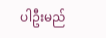ပါဦးမည်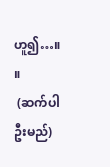ဟူ၍…။       ။
 (ဆက်ပါဦးမည်)